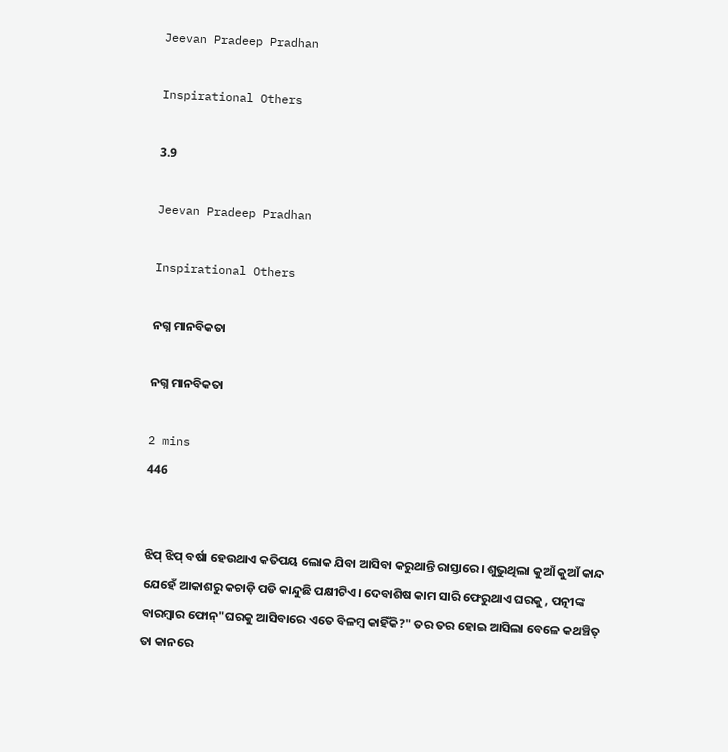Jeevan Pradeep Pradhan

Inspirational Others

3.9

Jeevan Pradeep Pradhan

Inspirational Others

ନଗ୍ନ ମାନବିକତା

ନଗ୍ନ ମାନବିକତା

2 mins
446


ଝିପ୍ ଝିପ୍ ବର୍ଷା ହେଉଥାଏ କତିପୟ ଲୋକ ଯିବା ଆସିବା କରୁଥାନ୍ତି ରାସ୍ତାରେ। ଶୁଭୁଥିଲା କୁଆଁ କୁଆଁ କାନ୍ଦ ଯେହେଁ ଆକାଶରୁ କଚାଡ଼ି ପଡି କାନ୍ଦୁଛି ପକ୍ଷୀଟିଏ। ଦେବାଶିଷ କାମ ସାରି ଫେରୁଥାଏ ଘରକୁ , ପତ୍ନୀଙ୍କ ବାରମ୍ବାର ଫୋନ୍"ଘରକୁ ଆସିବାରେ ଏତେ ବିଳମ୍ବ କାହିଁକି?" ତର ତର ହୋଇ ଆସିଲା ବେଳେ କଥଞ୍ଚିତ୍ ତା କାନରେ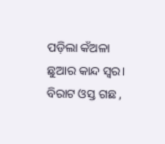ପଡ଼ିଲା କଁଅଳା ଛୁଆର କାନ୍ଦ ସ୍ୱର। ବିରାଟ ଓସ୍ତ ଗଛ ,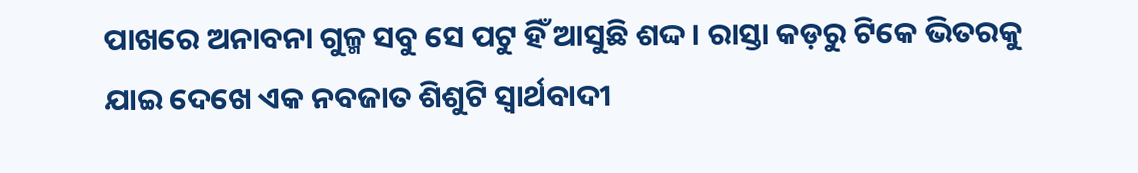ପାଖରେ ଅନାବନା ଗୁଳ୍ମ ସବୁ ସେ ପଟୁ ହିଁ ଆସୁଛି ଶଦ୍ଦ। ରାସ୍ତା କଡ଼ରୁ ଟିକେ ଭିତରକୁ ଯାଇ ଦେଖେ ଏକ ନବଜାତ ଶିଶୁଟି ସ୍ବାର୍ଥବାଦୀ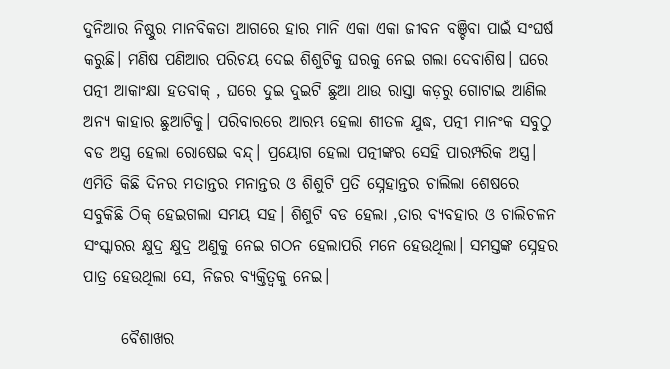ଦୁନିଆର ନିଷ୍ଠୁର ମାନବିକତା ଆଗରେ ହାର ମାନି ଏକା ଏକା ଜୀବନ ବଞ୍ଚିବା ପାଇଁ ସଂଘର୍ଷ କରୁଛି। ମଣିଷ ପଣିଆର ପରିଚୟ ଦେଇ ଶିଶୁଟିକୁ ଘରକୁ ନେଇ ଗଲା ଦେବାଶିଷ। ଘରେ ପତ୍ନୀ ଆକାଂକ୍ଷା ହତବାକ୍ , ଘରେ ଦୁଇ ଦୁଇଟି ଛୁଆ ଥାଉ ରାସ୍ତା କଡ଼ରୁ ଗୋଟାଇ ଆଣିଲ ଅନ୍ୟ କାହାର ଛୁଆଟିକୁ। ପରିବାରରେ ଆରମ୍ଭ ହେଲା ଶୀତଳ ଯୁଦ୍ଧ, ପତ୍ନୀ ମାନଂକ ସବୁଠୁ ବଡ ଅସ୍ତ୍ର ହେଲା ରୋଷେଇ ବନ୍ଦ୍। ପ୍ରୟୋଗ ହେଲା ପତ୍ନୀଙ୍କର ସେହି ପାରମ୍ପରିକ ଅସ୍ତ୍ର। ଏମିତି କିଛି ଦିନର ମତାନ୍ତର ମନାନ୍ତର ଓ ଶିଶୁଟି ପ୍ରତି ସ୍ନେହାନ୍ତର ଚାଲିଲା ଶେଷରେ ସବୁକିଛି ଠିକ୍ ହେଇଗଲା ସମୟ ସହ। ଶିଶୁଟି ବଡ ହେଲା ,ତାର ବ୍ୟବହାର ଓ ଚାଲିଚଳନ ସଂସ୍କାରର କ୍ଷୁଦ୍ର କ୍ଷୁଦ୍ର ଅଣୁକୁ ନେଇ ଗଠନ ହେଲାପରି ମନେ ହେଉଥିଲା। ସମସ୍ତଙ୍କ ସ୍ନେହର ପାତ୍ର ହେଉଥିଲା ସେ, ନିଜର ବ୍ୟକ୍ତିତ୍ଵକୁ ନେଇ।

      ବୈଶାଖର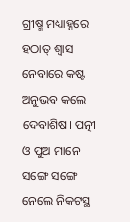ଗ୍ରୀଷ୍ମ ମଧ୍ୟାହ୍ନରେ ହଠାତ୍ ଶ୍ୱାସ ନେବାରେ କଷ୍ଟ ଅନୁଭବ କଲେ ଦେବାଶିଷ। ପତ୍ନୀ ଓ ପୁଅ ମାନେ ସଙ୍ଗେ ସଙ୍ଗେ ନେଲେ ନିକଟସ୍ଥ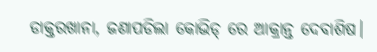ଡାକ୍ତରଖାନା, ଜଣାପଡିଲା କୋଭିଡ୍ ରେ ଆକ୍ରାନ୍ତ ଦେବାଶିଷ।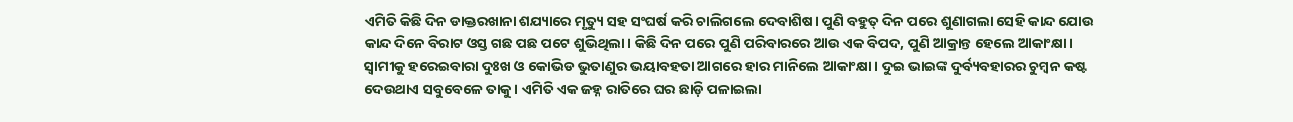ଏମିତି କିଛି ଦିନ ଡାକ୍ତରଖାନା ଶଯ୍ୟାରେ ମୃତ୍ୟୁ ସହ ସଂଘର୍ଷ କରି ଚାଲିଗଲେ ଦେବାଶିଷ। ପୁଣି ବହୁତ୍ ଦିନ ପରେ ଶୁଣାଗଲା ସେହି କାନ୍ଦ ଯୋଉ କାନ୍ଦ ଦିନେ ବିରାଟ ଓସ୍ତ ଗଛ ପଛ ପଟେ ଶୁଭିଥିଲା। କିଛି ଦିନ ପରେ ପୁଣି ପରିବାରରେ ଆଉ ଏକ ବିପଦ, ପୁଣି ଆକ୍ରାନ୍ତ ହେଲେ ଆକାଂକ୍ଷା। ସ୍ବାମୀକୁ ହରେଇବାରା ଦୁଃଖ ଓ କୋଭିଡ ଭୁତାଣୁର ଭୟାବହତା ଆଗରେ ହାର ମାନିଲେ ଆକାଂକ୍ଷା । ଦୁଇ ଭାଇଙ୍କ ଦୁର୍ବ୍ୟବହାରର ଚୁମ୍ବନ କଷ୍ଟ ଦେଉଥାଏ ସବୁବେଳେ ତାକୁ। ଏମିତି ଏକ ଜହ୍ନ ରାତିରେ ଘର ଛାଡ଼ି ପଳାଇଲା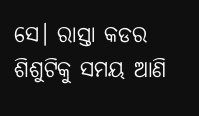ସେ। ରାସ୍ତା କଡର ଶିଶୁଟିକୁ ସମୟ ଆଣି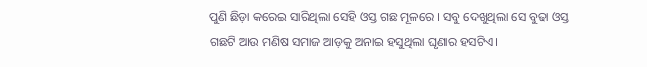ପୁଣି ଛିଡ଼ା କରେଇ ସାରିଥିଲା ସେହି ଓସ୍ତ ଗଛ ମୂଳରେ । ସବୁ ଦେଖୁଥିଲା ସେ ବୁଢା ଓସ୍ତ ଗଛଟି ଆଉ ମଣିଷ ସମାଜ ଆଡ଼କୁ ଅନାଇ ହସୁଥିଲା ଘୃଣାର ହସଟିଏ।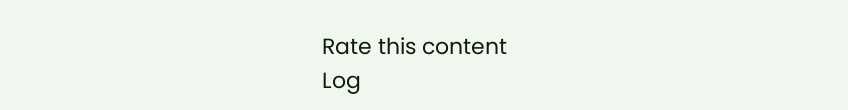Rate this content
Log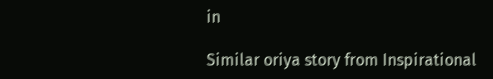in

Similar oriya story from Inspirational